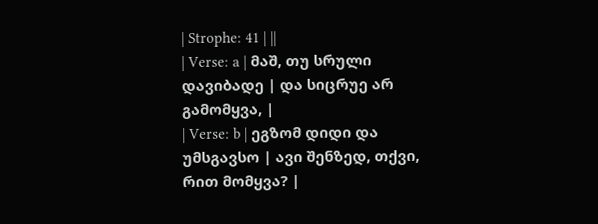| Strophe: 41 | ||
| Verse: a | მაშ, თუ სრული დავიბადე | და სიცრუე არ გამომყვა, |
| Verse: b | ეგზომ დიდი და უმსგავსო | ავი შენზედ, თქვი, რით მომყვა? |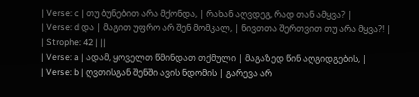| Verse: c | თუ ბუნებით არა მქონდა, | რახან აღვდეგ, რად თან ამყვა? |
| Verse: d და | მაგით უფრო არ შენ მომკალ, | ნივთთა შერთვით თუ არა მყვა?! |
| Strophe: 42 | ||
| Verse: a | ადამ, ყოველთ წმინდათ თქმული | მაგაზედ წინ აღგიდგების, |
| Verse: b | ღვთისგან შენში ავის ნდომის | გარევა არ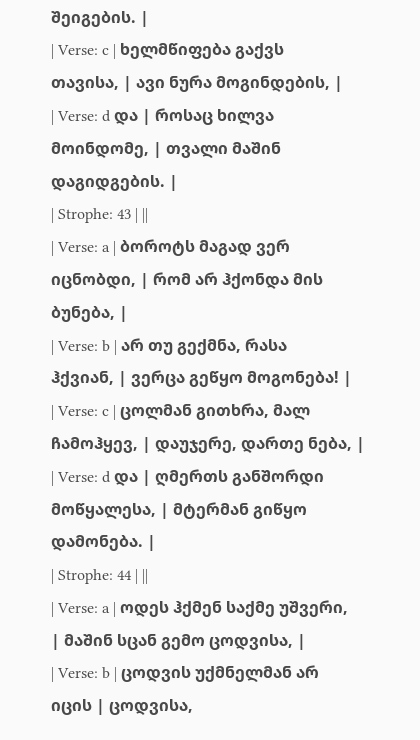შეიგების. |
| Verse: c | ხელმწიფება გაქვს თავისა, | ავი ნურა მოგინდების, |
| Verse: d და | როსაც ხილვა მოინდომე, | თვალი მაშინ დაგიდგების. |
| Strophe: 43 | ||
| Verse: a | ბოროტს მაგად ვერ იცნობდი, | რომ არ ჰქონდა მის ბუნება, |
| Verse: b | არ თუ გექმნა, რასა ჰქვიან, | ვერცა გეწყო მოგონება! |
| Verse: c | ცოლმან გითხრა, მალ ჩამოჰყევ, | დაუჯერე, დართე ნება, |
| Verse: d და | ღმერთს განშორდი მოწყალესა, | მტერმან გიწყო დამონება. |
| Strophe: 44 | ||
| Verse: a | ოდეს ჰქმენ საქმე უშვერი, | მაშინ სცან გემო ცოდვისა, |
| Verse: b | ცოდვის უქმნელმან არ იცის | ცოდვისა,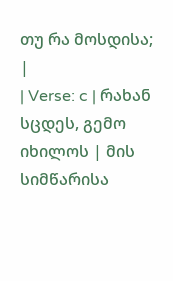თუ რა მოსდისა; |
| Verse: c | რახან სცდეს, გემო იხილოს | მის სიმწარისა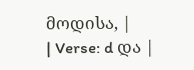მოდისა, |
| Verse: d და |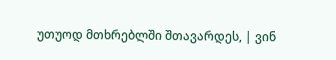უთუოდ მთხრებლში შთავარდეს, | ვინ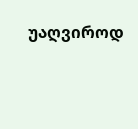უაღვიროდ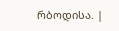რბოდისა. |